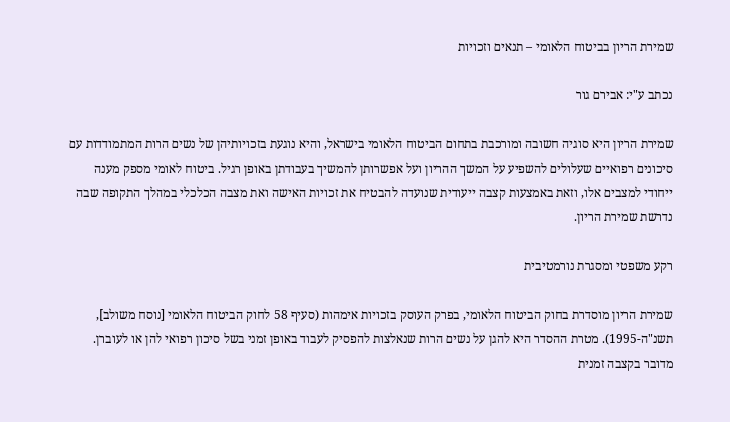שמירת הריון בביטוח הלאומי – תנאים וזכויות

נכתב ע"י: אבירם גור

שמירת הריון היא סוגיה חשובה ומורכבת בתחום הביטוח הלאומי בישראל, והיא נוגעת בזכויותיהן של נשים הרות המתמודדות עם סיכונים רפואיים שעלולים להשפיע על המשך ההריון ועל אפשרותן להמשיך בעבודתן באופן רגיל. ביטוח לאומי מספק מענה ייחודי למצבים אלו, וזאת באמצעות קצבה ייעודית שנועדה להבטיח את זכויות האישה ואת מצבה הכלכלי במהלך התקופה שבה נדרשת שמירת הריון.

רקע משפטי ומסגרת נורמטיבית

שמירת הריון מוסדרת בחוק הביטוח הלאומי, בפרק העוסק בזכויות אימהות (סעיף 58 לחוק הביטוח הלאומי [נוסח משולב], תשנ"ה-1995). מטרת ההסדר היא להגן על נשים הרות שנאלצות להפסיק לעבוד באופן זמני בשל סיכון רפואי להן או לעוברן. מדובר בקצבה זמנית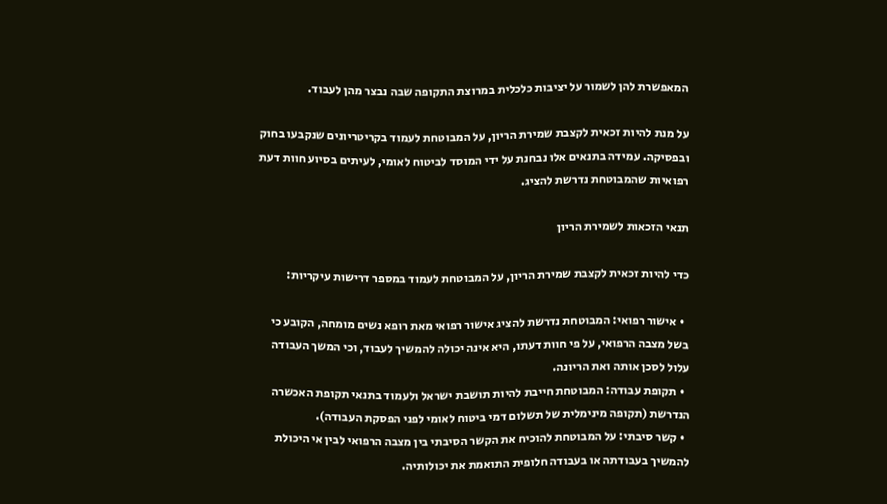המאפשרת להן לשמור על יציבות כלכלית במרוצת התקופה שבה נבצר מהן לעבוד.

על מנת להיות זכאית לקצבת שמירת הריון, על המבוטחת לעמוד בקריטריונים שנקבעו בחוק ובפסיקה. עמידה בתנאים אלו נבחנת על ידי המוסד לביטוח לאומי, לעיתים בסיוע חוות דעת רפואיות שהמבוטחת נדרשת להציג.

תנאי הזכאות לשמירת הריון

כדי להיות זכאית לקצבת שמירת הריון, על המבוטחת לעמוד במספר דרישות עיקריות:

  • אישור רפואי: המבוטחת נדרשת להציג אישור רפואי מאת רופא נשים מומחה, הקובע כי בשל מצבה הרפואי, על פי חוות דעתו, היא אינה יכולה להמשיך לעבוד, וכי המשך העבודה עלול לסכן אותה ואת הריונה.
  • תקופת עבודה: המבוטחת חייבת להיות תושבת ישראל ולעמוד בתנאי תקופת האכשרה הנדרשת (תקופה מינימלית של תשלום דמי ביטוח לאומי לפני הפסקת העבודה).
  • קשר סיבתי: על המבוטחת להוכיח את הקשר הסיבתי בין מצבה הרפואי לבין אי היכולת להמשיך בעבודתה או בעבודה חלופית התואמת את יכולותיה.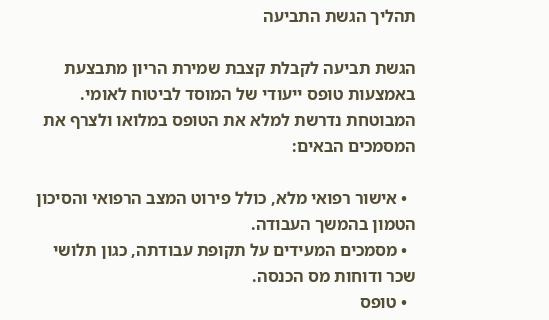תהליך הגשת התביעה

הגשת תביעה לקבלת קצבת שמירת הריון מתבצעת באמצעות טופס ייעודי של המוסד לביטוח לאומי. המבוטחת נדרשת למלא את הטופס במלואו ולצרף את המסמכים הבאים:

  • אישור רפואי מלא, כולל פירוט המצב הרפואי והסיכון הטמון בהמשך העבודה.
  • מסמכים המעידים על תקופת עבודתה, כגון תלושי שכר ודוחות מס הכנסה.
  • טופס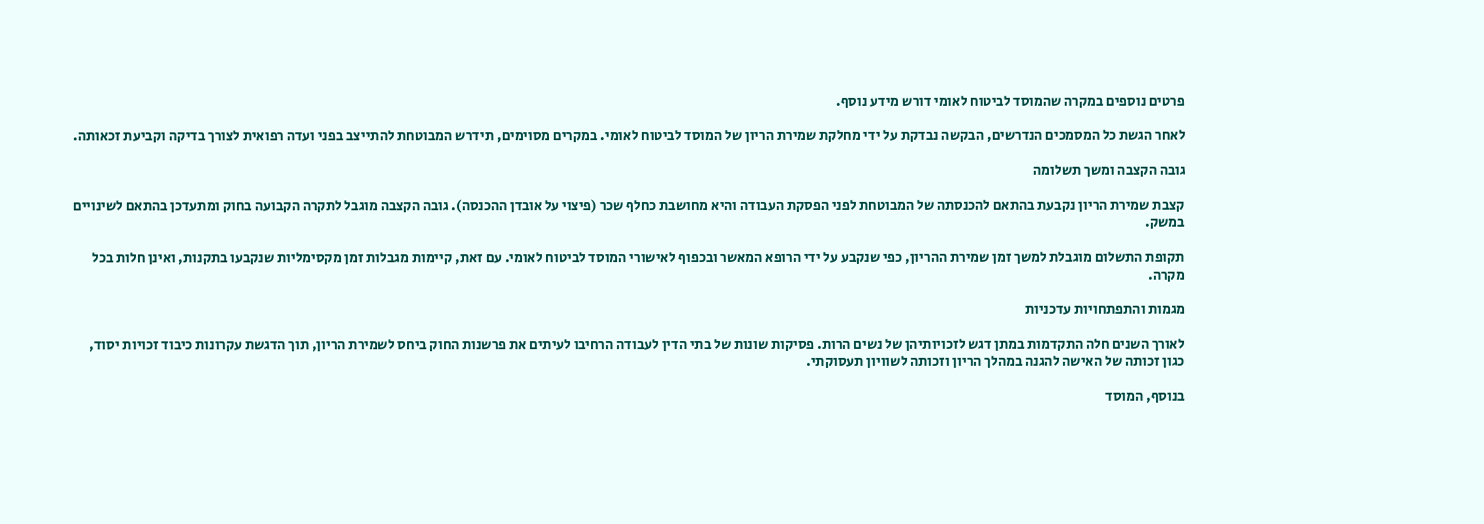פרטים נוספים במקרה שהמוסד לביטוח לאומי דורש מידע נוסף.

לאחר הגשת כל המסמכים הנדרשים, הבקשה נבדקת על ידי מחלקת שמירת הריון של המוסד לביטוח לאומי. במקרים מסוימים, תידרש המבוטחת להתייצב בפני ועדה רפואית לצורך בדיקה וקביעת זכאותה.

גובה הקצבה ומשך תשלומה

קצבת שמירת הריון נקבעת בהתאם להכנסתה של המבוטחת לפני הפסקת העבודה והיא מחושבת כחלף שכר (פיצוי על אובדן ההכנסה). גובה הקצבה מוגבל לתקרה הקבועה בחוק ומתעדכן בהתאם לשינויים במשק.

תקופת התשלום מוגבלת למשך זמן שמירת ההריון, כפי שנקבע על ידי הרופא המאשר ובכפוף לאישורי המוסד לביטוח לאומי. עם זאת, קיימות מגבלות זמן מקסימליות שנקבעו בתקנות, ואינן חלות בכל מקרה.

מגמות והתפתחויות עדכניות

לאורך השנים חלה התקדמות במתן דגש לזכויותיהן של נשים הרות. פסיקות שונות של בתי הדין לעבודה הרחיבו לעיתים את פרשנות החוק ביחס לשמירת הריון, תוך הדגשת עקרונות כיבוד זכויות יסוד, כגון זכותה של האישה להגנה במהלך הריון וזכותה לשוויון תעסוקתי.

בנוסף, המוסד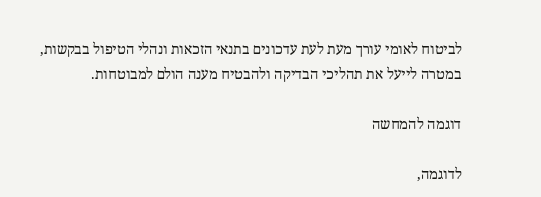לביטוח לאומי עורך מעת לעת עדכונים בתנאי הזכאות ונהלי הטיפול בבקשות, במטרה לייעל את תהליכי הבדיקה ולהבטיח מענה הולם למבוטחות.

דוגמה להמחשה

לדוגמה,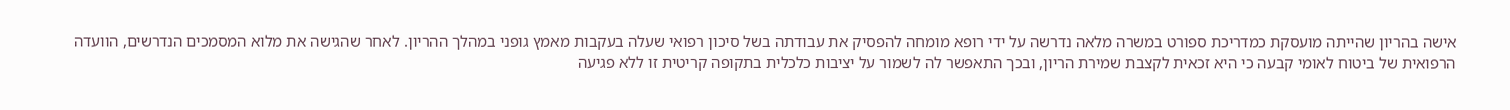אישה בהריון שהייתה מועסקת כמדריכת ספורט במשרה מלאה נדרשה על ידי רופא מומחה להפסיק את עבודתה בשל סיכון רפואי שעלה בעקבות מאמץ גופני במהלך ההריון. לאחר שהגישה את מלוא המסמכים הנדרשים, הוועדה הרפואית של ביטוח לאומי קבעה כי היא זכאית לקצבת שמירת הריון, ובכך התאפשר לה לשמור על יציבות כלכלית בתקופה קריטית זו ללא פגיעה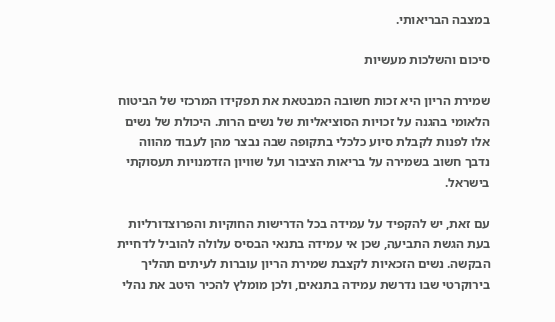במצבה הבריאותי.

סיכום והשלכות מעשיות

שמירת הריון היא זכות חשובה המבטאת את תפקידו המרכזי של הביטוח הלאומי בהגנה על זכויות הסוציאליות של נשים הרות. היכולת של נשים אלו לפנות לקבלת סיוע כלכלי בתקופה שבה נבצר מהן לעבוד מהווה נדבך חשוב בשמירה על בריאות הציבור ועל שוויון הזדמנויות תעסוקתי בישראל.

עם זאת, יש להקפיד על עמידה בכל הדרישות החוקיות והפרוצדורליות בעת הגשת התביעה, שכן אי עמידה בתנאי הבסיס עלולה להוביל לדחיית הבקשה. נשים הזכאיות לקצבת שמירת הריון עוברות לעיתים תהליך בירוקרטי שבו נדרשת עמידה בתנאים, ולכן מומלץ להכיר היטב את נהלי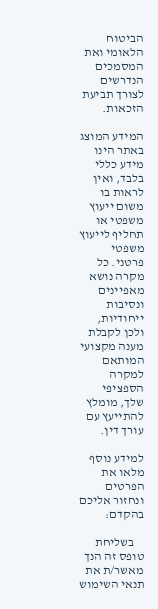הביטוח הלאומי ואת המסמכים הנדרשים לצורך תביעת הזכאות.

המידע המוצג באתר הינו מידע כללי בלבד, ואין לראות בו משום ייעוץ משפטי או תחליף לייעוץ משפטי פרטני. כל מקרה נושא מאפיינים ונסיבות ייחודיות, ולכן לקבלת מענה מקצועי המותאם למקרה הספציפי שלך, מומלץ להתייעץ עם עורך דין.

למידע נוסף מלאו את הפרטים ונחזור אליכם בהקדם:

    בשליחת טופס זה הנך מאשר/ת את תנאי השימוש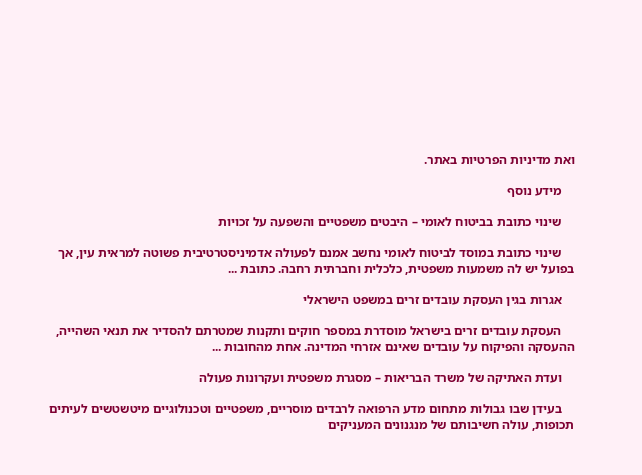ואת מדיניות הפרטיות באתר.

    מידע נוסף

    שינוי כתובת בביטוח לאומי – היבטים משפטיים והשפעה על זכויות

    שינוי כתובת במוסד לביטוח לאומי נחשב אמנם לפעולה אדמיניסטרטיבית פשוטה למראית עין, אך בפועל יש לה משמעות משפטית, כלכלית וחברתית רחבה. כתובת ...

    אגרות בגין העסקת עובדים זרים במשפט הישראלי

    העסקת עובדים זרים בישראל מוסדרת במספר חוקים ותקנות שמטרתם להסדיר את תנאי השהייה, ההעסקה והפיקוח על עובדים שאינם אזרחי המדינה. אחת מהחובות ...

    ועדת האתיקה של משרד הבריאות – מסגרת משפטית ועקרונות פעולה

    בעידן שבו גבולות מתחום מדע הרפואה לרבדים מוסריים, משפטיים וטכנולוגיים מיטשטשים לעיתים תכופות, עולה חשיבותם של מנגנונים המעניקים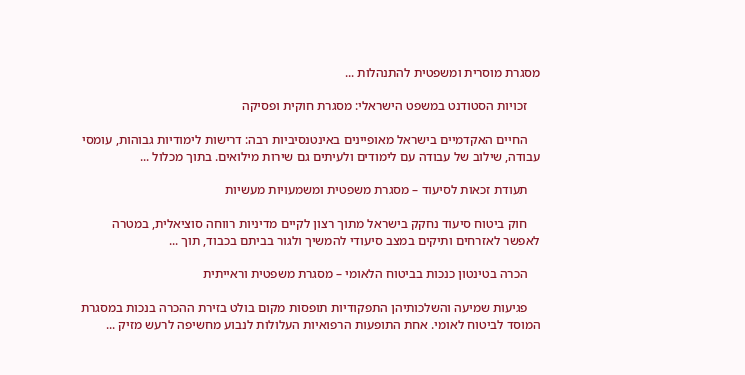מסגרת מוסרית ומשפטית להתנהלות ...

    זכויות הסטודנט במשפט הישראלי: מסגרת חוקית ופסיקה

    החיים האקדמיים בישראל מאופיינים באינטנסיביות רבה: דרישות לימודיות גבוהות, עומסי עבודה, שילוב של עבודה עם לימודים ולעיתים גם שירות מילואים. בתוך מכלול ...

    תעודת זכאות לסיעוד – מסגרת משפטית ומשמעויות מעשיות

    חוק ביטוח סיעוד נחקק בישראל מתוך רצון לקיים מדיניות רווחה סוציאלית, במטרה לאפשר לאזרחים ותיקים במצב סיעודי להמשיך ולגור בביתם בכבוד, תוך ...

    הכרה בטינטון כנכות בביטוח הלאומי – מסגרת משפטית וראייתית

    פגיעות שמיעה והשלכותיהן התפקודיות תופסות מקום בולט בזירת ההכרה בנכות במסגרת המוסד לביטוח לאומי. אחת התופעות הרפואיות העלולות לנבוע מחשיפה לרעש מזיק ...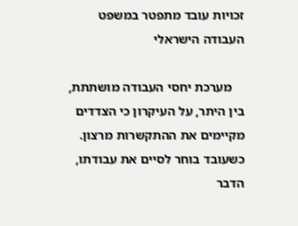זכויות עובד מתפטר במשפט העבודה הישראלי

    מערכת יחסי העבודה מושתתת, בין היתר, על העיקרון כי הצדדים מקיימים את ההתקשרות מרצון. כשעובד בוחר לסיים את עבודתו, הדבר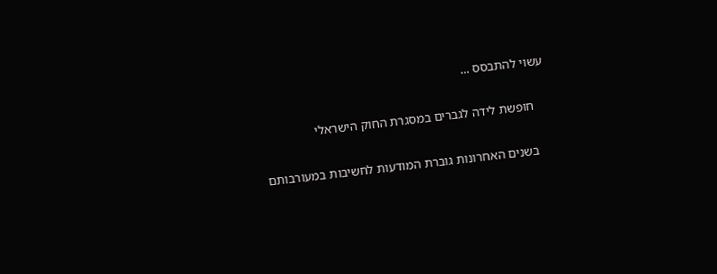עשוי להתבסס ...

    חופשת לידה לגברים במסגרת החוק הישראלי

    בשנים האחרונות גוברת המודעות לחשיבות במעורבותם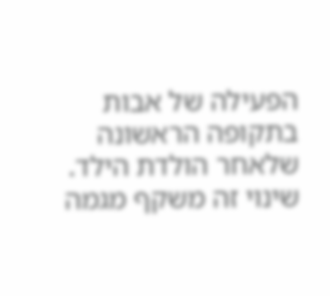הפעילה של אבות בתקופה הראשונה שלאחר הולדת הילד. שינוי זה משקף מגמה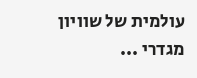עולמית של שוויון מגדרי ...